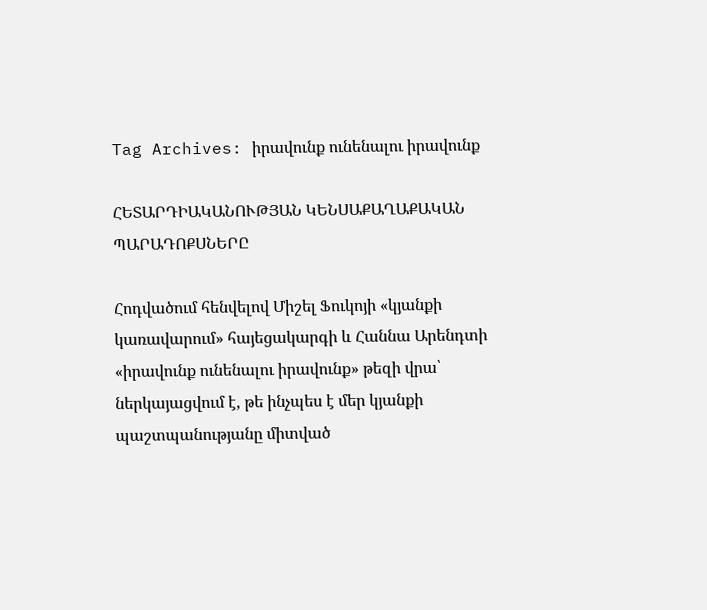Tag Archives: իրավունք ունենալու իրավունք

ՀԵՏԱՐԴԻԱԿԱՆՈՒԹՅԱՆ ԿԵՆՍԱՔԱՂԱՔԱԿԱՆ ՊԱՐԱԴՈՔՍՆԵՐԸ

Հոդվածում հենվելով Միշել Ֆուկոյի «կյանքի կառավարում» հայեցակարգի և Հաննա Արենդտի «իրավունք ունենալու իրավունք» թեզի վրա՝ ներկայացվում է, թե ինչպես է մեր կյանքի պաշտպանությանը միտված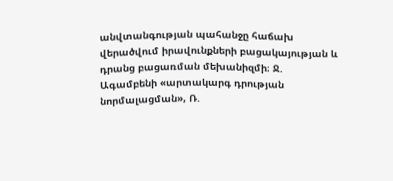անվտանգության պահանջը հաճախ վերածվում իրավունքների բացակայության և դրանց բացառման մեխանիզմի։ Ջ. Ագամբենի «արտակարգ դրության նորմալացման», Ռ.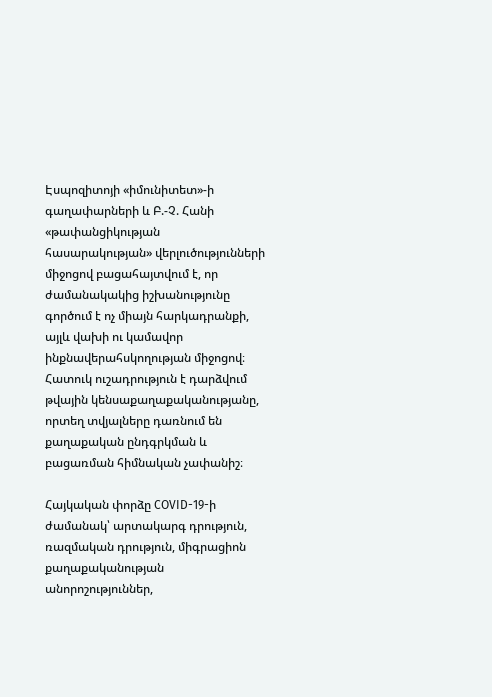Էսպոզիտոյի «իմունիտետ»-ի գաղափարների և Բ.-Չ. Հանի «թափանցիկության հասարակության» վերլուծությունների միջոցով բացահայտվում է, որ ժամանակակից իշխանությունը գործում է ոչ միայն հարկադրանքի, այլև վախի ու կամավոր ինքնավերահսկողության միջոցով։ Հատուկ ուշադրություն է դարձվում թվային կենսաքաղաքականությանը, որտեղ տվյալները դառնում են քաղաքական ընդգրկման և բացառման հիմնական չափանիշ։

Հայկական փորձը COVID-19-ի ժամանակ՝ արտակարգ դրություն, ռազմական դրություն, միգրացիոն քաղաքականության անորոշություններ,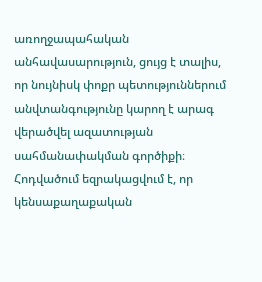առողջապահական անհավասարություն, ցույց է տալիս, որ նույնիսկ փոքր պետություններում անվտանգությունը կարող է արագ վերածվել ազատության սահմանափակման գործիքի։ Հոդվածում եզրակացվում է, որ կենսաքաղաքական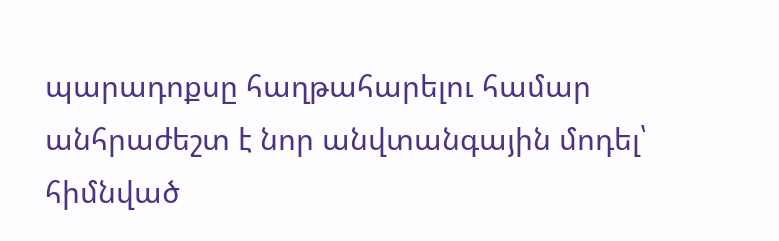պարադոքսը հաղթահարելու համար անհրաժեշտ է նոր անվտանգային մոդել՝ հիմնված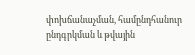փոխճանաչման, համընդհանուր ընդգրկման և թվային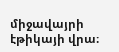միջավայրի էթիկայի վրա։